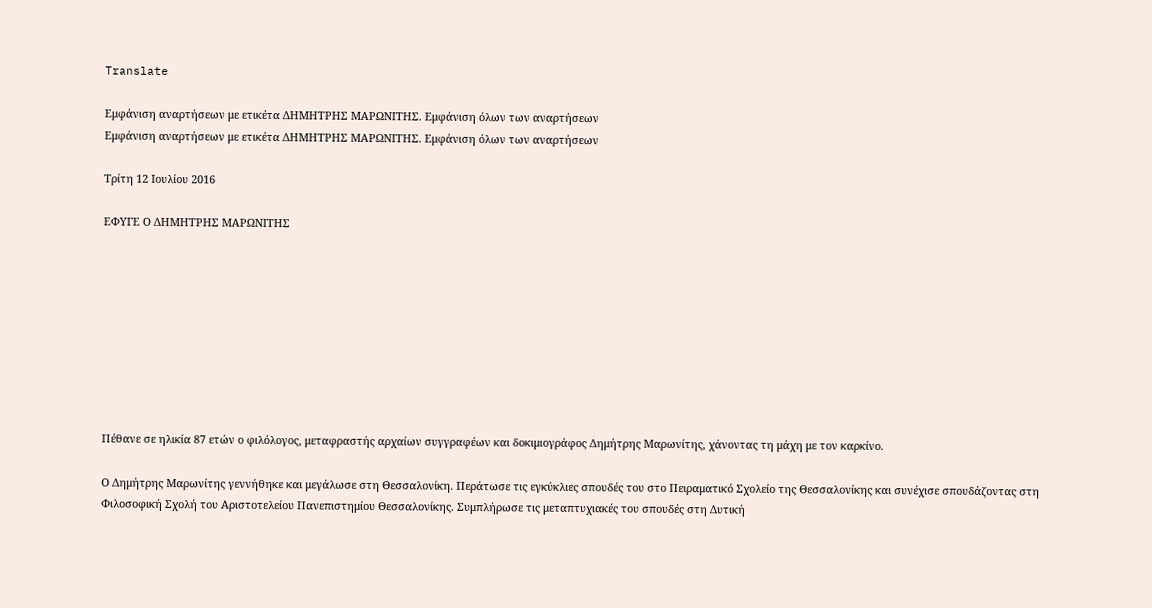Translate

Εμφάνιση αναρτήσεων με ετικέτα ΔΗΜΗΤΡΗΣ ΜΑΡΩΝΙΤΗΣ. Εμφάνιση όλων των αναρτήσεων
Εμφάνιση αναρτήσεων με ετικέτα ΔΗΜΗΤΡΗΣ ΜΑΡΩΝΙΤΗΣ. Εμφάνιση όλων των αναρτήσεων

Τρίτη 12 Ιουλίου 2016

ΕΦΥΓΕ Ο ΔΗΜΗΤΡΗΣ ΜΑΡΩΝΙΤΗΣ









Πέθανε σε ηλικία 87 ετών ο φιλόλογος, μεταφραστής αρχαίων συγγραφέων και δοκιμιογράφος Δημήτρης Μαρωνίτης, χάνοντας τη μάχη με τον καρκίνο.

Ο Δημήτρης Μαρωνίτης γεννήθηκε και μεγάλωσε στη Θεσσαλονίκη. Περάτωσε τις εγκύκλιες σπουδές του στο Πειραματικό Σχολείο της Θεσσαλονίκης και συνέχισε σπουδάζοντας στη Φιλοσοφική Σχολή του Αριστοτελείου Πανεπιστημίου Θεσσαλονίκης. Συμπλήρωσε τις μεταπτυχιακές του σπουδές στη Δυτική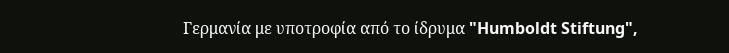Γερμανία με υποτροφία από το ίδρυμα "Humboldt Stiftung",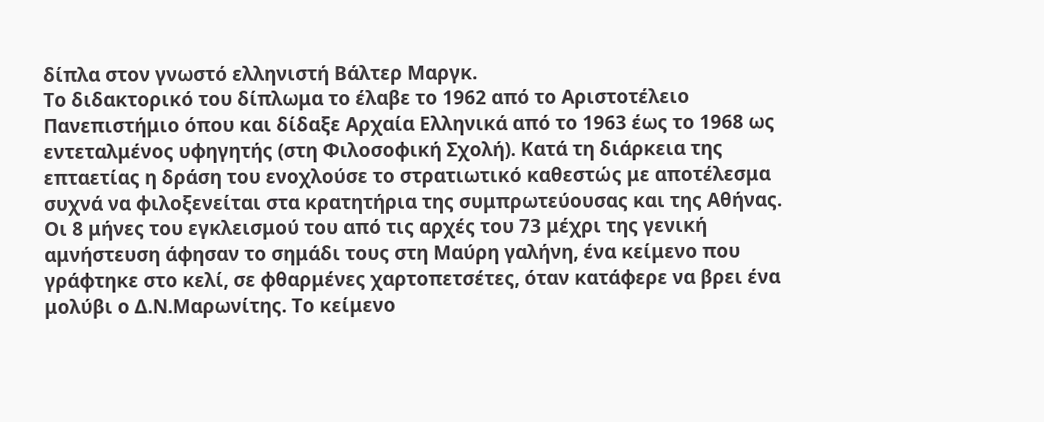δίπλα στον γνωστό ελληνιστή Βάλτερ Μαργκ.
Το διδακτορικό του δίπλωμα το έλαβε το 1962 από το Αριστοτέλειο Πανεπιστήμιο όπου και δίδαξε Αρχαία Ελληνικά από το 1963 έως το 1968 ως εντεταλμένος υφηγητής (στη Φιλοσοφική Σχολή). Κατά τη διάρκεια της επταετίας η δράση του ενοχλούσε το στρατιωτικό καθεστώς με αποτέλεσμα συχνά να φιλοξενείται στα κρατητήρια της συμπρωτεύουσας και της Αθήνας. Οι 8 μήνες του εγκλεισμού του από τις αρχές του 73 μέχρι της γενική αμνήστευση άφησαν το σημάδι τους στη Μαύρη γαλήνη, ένα κείμενο που γράφτηκε στο κελί, σε φθαρμένες χαρτοπετσέτες, όταν κατάφερε να βρει ένα μολύβι ο Δ.Ν.Μαρωνίτης. Το κείμενο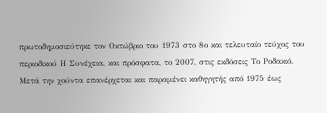πρωτοδημοσιεύτηκε τον Οκτώβριο του 1973 στο 8ο και τελευταίο τεύχος του περιοδικού Η Συνέχεια, και πρόσφατα, το 2007, στις εκδόσεις Το Ροδακιό.
Μετά την χούντα επανέρχεται και παραμένει καθηγητής από 1975 έως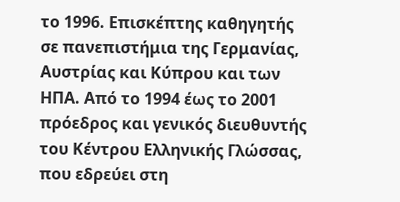το 1996. Επισκέπτης καθηγητής σε πανεπιστήμια της Γερμανίας, Αυστρίας και Κύπρου και των ΗΠΑ. Από το 1994 έως το 2001 πρόεδρος και γενικός διευθυντής του Κέντρου Ελληνικής Γλώσσας, που εδρεύει στη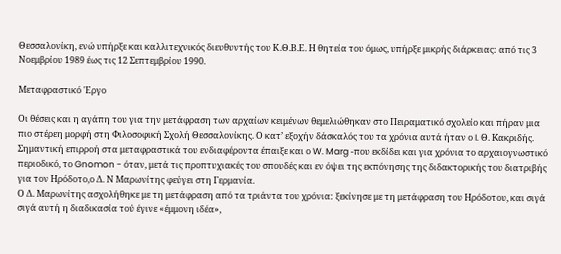Θεσσαλονίκη, ενώ υπήρξε και καλλιτεχνικός διευθυντής του Κ.Θ.Β.Ε. Η θητεία του όμως, υπήρξε μικρής διάρκειας: από τις 3 Νοεμβρίου 1989 έως τις 12 Σεπτεμβρίου 1990.

Μεταφραστικό 'Εργο

Οι θέσεις και η αγάπη του για την μετάφραση των αρχαίων κειμένων θεμελιώθηκαν στο Πειραματικό σχολείο και πήραν μια πιο στέρεη μορφή στη Φιλοσοφική Σχολή Θεσσαλονίκης. Ο κατ’ εξοχήν δάσκαλός του τα χρόνια αυτά ήταν ο I. Θ. Kακριδής. Σημαντική επιρροή στα μεταφραστικά του ενδιαφέροντα έπαιξε και ο W. Marg -που εκδίδει και για χρόνια το αρχαιογνωστικό περιοδικό, το Gnomon - όταν, μετά τις προπτυχιακές του σπουδές και εν όψει της εκπόνησης της διδακτορικής του διατριβής για τον Ηρόδοτο,ο Δ. Ν Μαρωνίτης φεύγει στη Γερμανία.
Ο Δ. Μαρωνίτης ασχολήθηκε με τη μετάφραση από τα τριάντα του χρόνια: ξεκίνησε με τη μετάφραση του Ηρόδοτου, και σιγά σιγά αυτή η διαδικασία τού έγινε «έμμονη ιδέα»,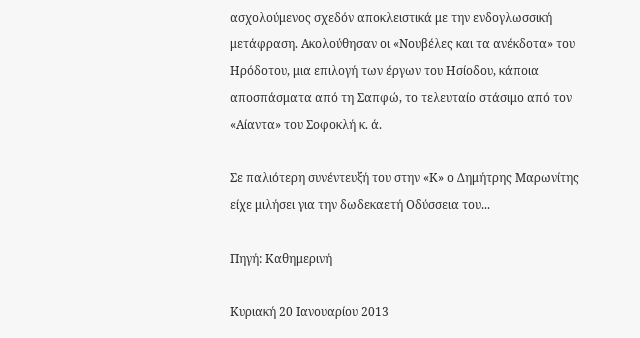ασχολούμενος σχεδόν αποκλειστικά με την ενδογλωσσική μετάφραση. Ακολούθησαν οι «Νουβέλες και τα ανέκδοτα» του Ηρόδοτου, μια επιλογή των έργων του Ησίοδου, κάποια αποσπάσματα από τη Σαπφώ, το τελευταίο στάσιμο από τον «Αίαντα» του Σοφοκλή κ. ά.

Σε παλιότερη συνέντευξή του στην «Κ» ο Δημήτρης Μαρωνίτης είχε μιλήσει για την δωδεκαετή Οδύσσεια του...

Πηγή: Καθημερινή

Κυριακή 20 Ιανουαρίου 2013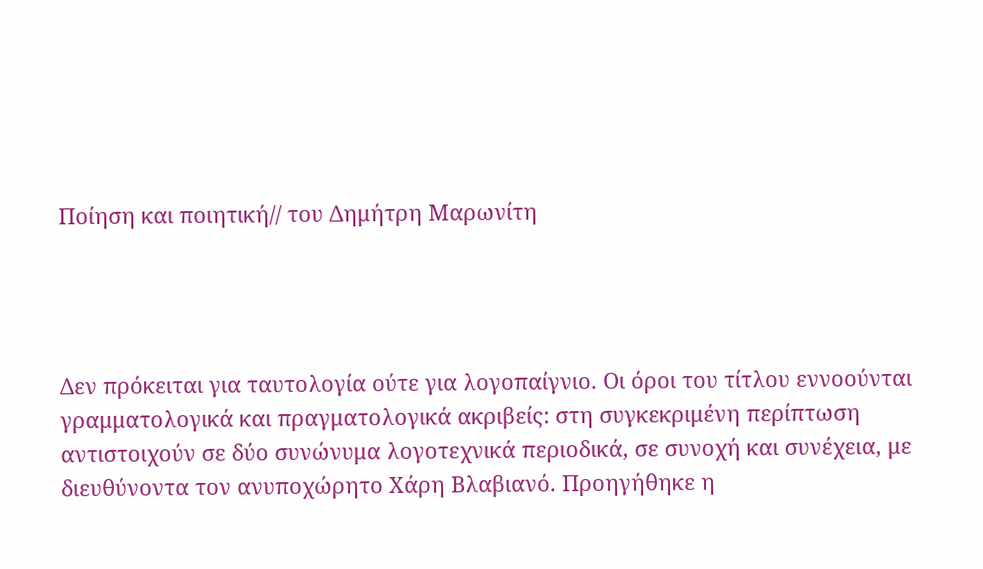Ποίηση και ποιητική// του Δημήτρη Μαρωνίτη




Δεν πρόκειται για ταυτολογία ούτε για λογοπαίγνιο. Οι όροι του τίτλου εννοούνται γραμματολογικά και πραγματολογικά ακριβείς: στη συγκεκριμένη περίπτωση αντιστοιχούν σε δύο συνώνυμα λογοτεχνικά περιοδικά, σε συνοχή και συνέχεια, με διευθύνοντα τον ανυποχώρητο Χάρη Βλαβιανό. Προηγήθηκε η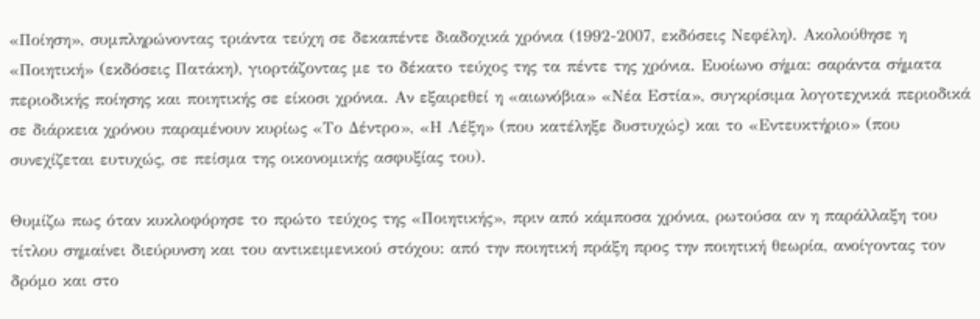«Ποίηση», συμπληρώνοντας τριάντα τεύχη σε δεκαπέντε διαδοχικά χρόνια (1992-2007, εκδόσεις Νεφέλη). Ακολούθησε η «Ποιητική» (εκδόσεις Πατάκη), γιορτάζοντας με το δέκατο τεύχος της τα πέντε της χρόνια. Ευοίωνο σήμα: σαράντα σήματα περιοδικής ποίησης και ποιητικής σε είκοσι χρόνια. Αν εξαιρεθεί η «αιωνόβια» «Νέα Εστία», συγκρίσιμα λογοτεχνικά περιοδικά σε διάρκεια χρόνου παραμένουν κυρίως «Το Δέντρο», «Η Λέξη» (που κατέληξε δυστυχώς) και το «Εντευκτήριο» (που συνεχίζεται ευτυχώς, σε πείσμα της οικονομικής ασφυξίας του).

Θυμίζω πως όταν κυκλοφόρησε το πρώτο τεύχος της «Ποιητικής», πριν από κάμποσα χρόνια, ρωτούσα αν η παράλλαξη του τίτλου σημαίνει διεύρυνση και του αντικειμενικού στόχου: από την ποιητική πράξη προς την ποιητική θεωρία, ανοίγοντας τον δρόμο και στο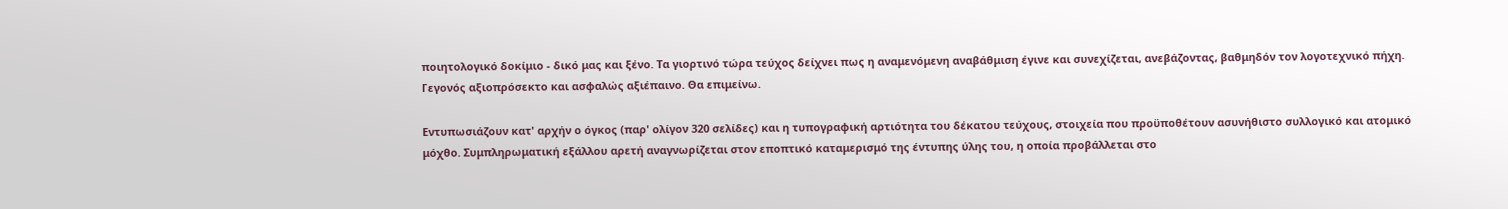ποιητολογικό δοκίμιο - δικό μας και ξένο. Τα γιορτινό τώρα τεύχος δείχνει πως η αναμενόμενη αναβάθμιση έγινε και συνεχίζεται, ανεβάζοντας, βαθμηδόν τον λογοτεχνικό πήχη. Γεγονός αξιοπρόσεκτο και ασφαλώς αξιέπαινο. Θα επιμείνω.

Εντυπωσιάζουν κατ' αρχήν ο όγκος (παρ' ολίγον 320 σελίδες) και η τυπογραφική αρτιότητα του δέκατου τεύχους, στοιχεία που προϋποθέτουν ασυνήθιστο συλλογικό και ατομικό μόχθο. Συμπληρωματική εξάλλου αρετή αναγνωρίζεται στον εποπτικό καταμερισμό της έντυπης ύλης του, η οποία προβάλλεται στο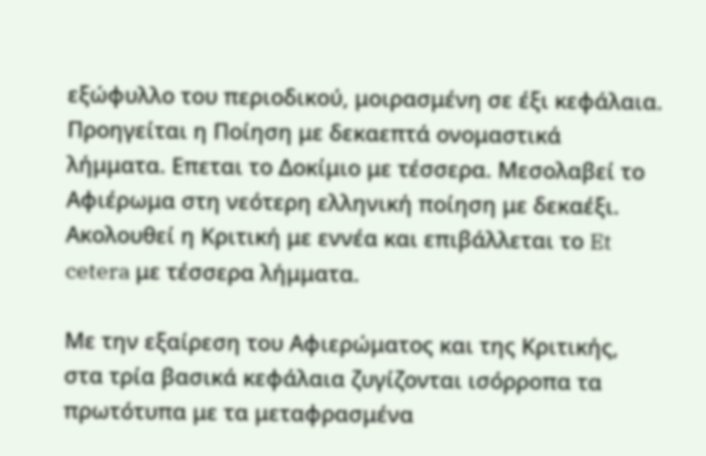εξώφυλλο του περιοδικού, μοιρασμένη σε έξι κεφάλαια. Προηγείται η Ποίηση με δεκαεπτά ονομαστικά λήμματα. Επεται το Δοκίμιο με τέσσερα. Μεσολαβεί το Αφιέρωμα στη νεότερη ελληνική ποίηση με δεκαέξι. Ακολουθεί η Κριτική με εννέα και επιβάλλεται το Et cetera με τέσσερα λήμματα.

Με την εξαίρεση του Αφιερώματος και της Κριτικής, στα τρία βασικά κεφάλαια ζυγίζονται ισόρροπα τα πρωτότυπα με τα μεταφρασμένα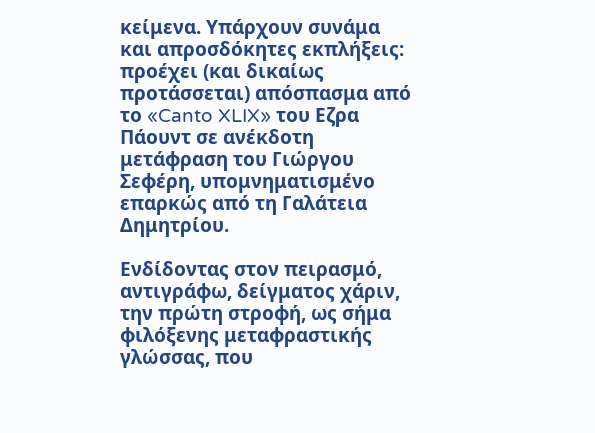κείμενα. Υπάρχουν συνάμα και απροσδόκητες εκπλήξεις: προέχει (και δικαίως προτάσσεται) απόσπασμα από το «Canto XLIX» του Εζρα Πάουντ σε ανέκδοτη μετάφραση του Γιώργου Σεφέρη, υπομνηματισμένο επαρκώς από τη Γαλάτεια Δημητρίου.

Ενδίδοντας στον πειρασμό, αντιγράφω, δείγματος χάριν, την πρώτη στροφή, ως σήμα φιλόξενης μεταφραστικής γλώσσας, που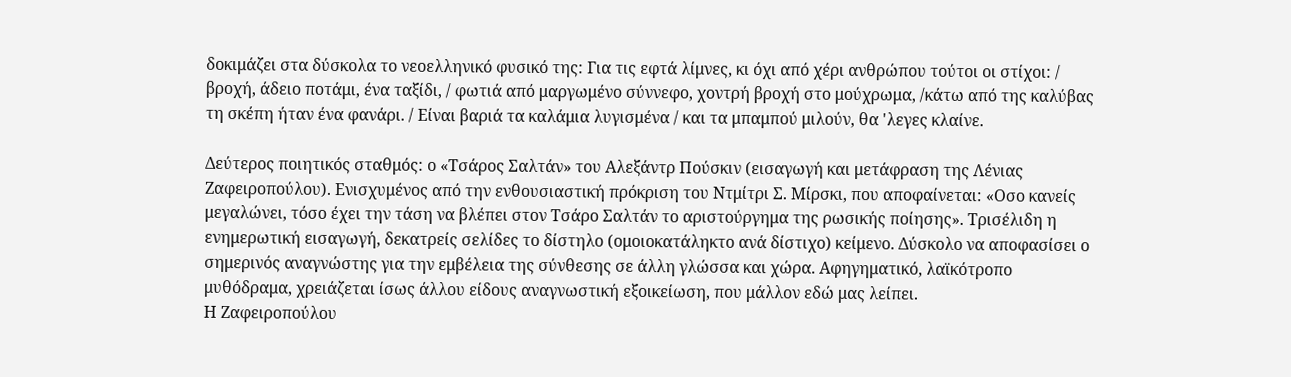δοκιμάζει στα δύσκολα το νεοελληνικό φυσικό της: Για τις εφτά λίμνες, κι όχι από χέρι ανθρώπου τούτοι οι στίχοι: / βροχή, άδειο ποτάμι, ένα ταξίδι, / φωτιά από μαργωμένο σύννεφο, χοντρή βροχή στο μούχρωμα, /κάτω από της καλύβας τη σκέπη ήταν ένα φανάρι. / Είναι βαριά τα καλάμια λυγισμένα / και τα μπαμπού μιλούν, θα 'λεγες κλαίνε.

Δεύτερος ποιητικός σταθμός: ο «Τσάρος Σαλτάν» του Αλεξάντρ Πούσκιν (εισαγωγή και μετάφραση της Λένιας Ζαφειροπούλου). Ενισχυμένος από την ενθουσιαστική πρόκριση του Ντμίτρι Σ. Μίρσκι, που αποφαίνεται: «Οσο κανείς μεγαλώνει, τόσο έχει την τάση να βλέπει στον Τσάρο Σαλτάν το αριστούργημα της ρωσικής ποίησης». Τρισέλιδη η ενημερωτική εισαγωγή, δεκατρείς σελίδες το δίστηλο (ομοιοκατάληκτο ανά δίστιχο) κείμενο. Δύσκολο να αποφασίσει ο σημερινός αναγνώστης για την εμβέλεια της σύνθεσης σε άλλη γλώσσα και χώρα. Αφηγηματικό, λαϊκότροπο μυθόδραμα, χρειάζεται ίσως άλλου είδους αναγνωστική εξοικείωση, που μάλλον εδώ μας λείπει.
Η Ζαφειροπούλου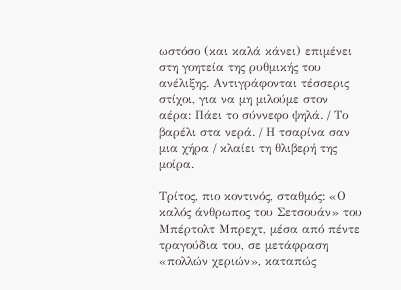ωστόσο (και καλά κάνει) επιμένει στη γοητεία της ρυθμικής του ανέλιξης. Αντιγράφονται τέσσερις στίχοι, για να μη μιλούμε στον αέρα: Πάει το σύννεφο ψηλά. / Το βαρέλι στα νερά. / Η τσαρίνα σαν μια χήρα / κλαίει τη θλιβερή της μοίρα.

Τρίτος, πιο κοντινός, σταθμός: «Ο καλός άνθρωπος του Σετσουάν» του Μπέρτολτ Μπρεχτ, μέσα από πέντε τραγούδια του, σε μετάφραση «πολλών χεριών», καταπώς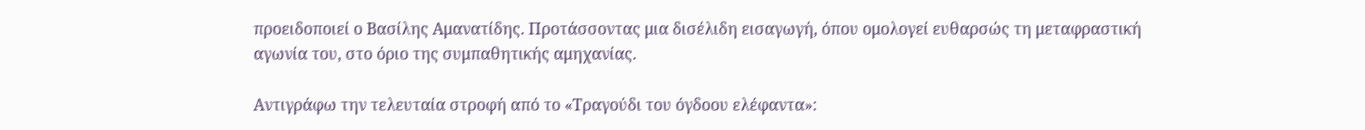προειδοποιεί ο Βασίλης Αμανατίδης. Προτάσσοντας μια δισέλιδη εισαγωγή, όπου ομολογεί ευθαρσώς τη μεταφραστική αγωνία του, στο όριο της συμπαθητικής αμηχανίας.

Αντιγράφω την τελευταία στροφή από το «Τραγούδι του όγδοου ελέφαντα»: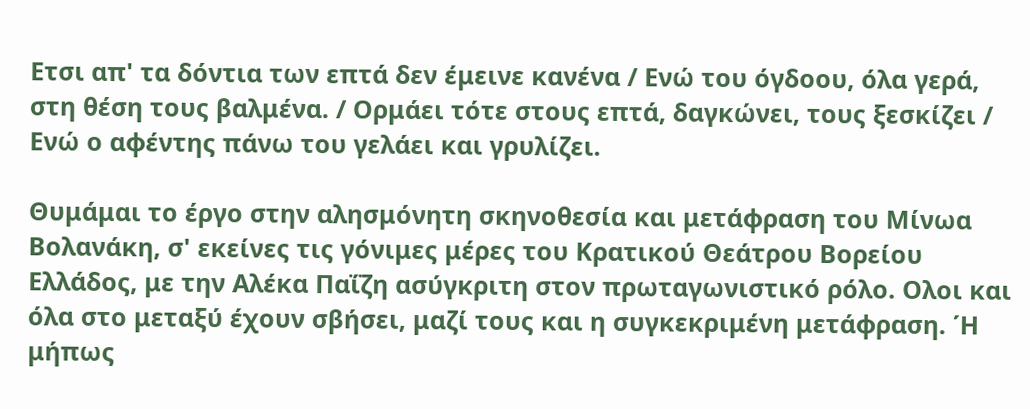Ετσι απ' τα δόντια των επτά δεν έμεινε κανένα / Ενώ του όγδοου, όλα γερά, στη θέση τους βαλμένα. / Ορμάει τότε στους επτά, δαγκώνει, τους ξεσκίζει / Ενώ ο αφέντης πάνω του γελάει και γρυλίζει.

Θυμάμαι το έργο στην αλησμόνητη σκηνοθεσία και μετάφραση του Μίνωα Βολανάκη, σ' εκείνες τις γόνιμες μέρες του Κρατικού Θεάτρου Βορείου Ελλάδος, με την Αλέκα Παΐζη ασύγκριτη στον πρωταγωνιστικό ρόλο. Ολοι και όλα στο μεταξύ έχουν σβήσει, μαζί τους και η συγκεκριμένη μετάφραση. ΄Η μήπως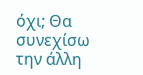όχι; Θα συνεχίσω την άλλη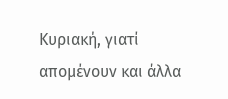Κυριακή, γιατί απομένουν και άλλα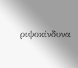ριψοκίνδυνα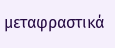μεταφραστικά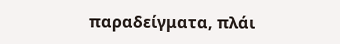παραδείγματα, πλάι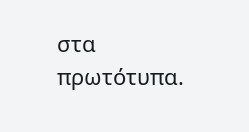στα πρωτότυπα.